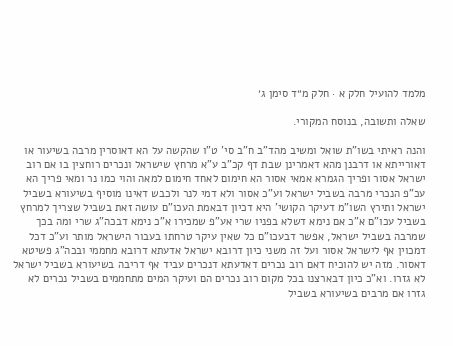מלמד להועיל חלק א · חלק מ״ד סימן ג׳

שאלה ותשובה, בנוסח המקורי.

והנה ראיתי בשו"ת שואל ומשיב מהד"ב ח"ב סי' ט"ו שהקשה על הא דאוסרין מרבה בשיעור או דאורייתא או דרבנן מהא דאמרינן שבת דף קכ"ב ע"א מרחץ שישראל ונכרים רוחצין בו אם רוב ישראל אסור ופריך הגמרא אמאי אסור הא חימום לאחד חימום למאה והוי כמו נר ומאי פריך הא עכ"פ הנכרי מרבה בשביל ישראל וע"כ אסור ולא דמי לנר ולכבש דאינו מוסיף בשיעורא בשביל ישראל ותירץ השו"מ דעיקר הקושי' היא דכיון דבאמת העכו"ם עושה זאת בשביל שצריך למרחץ בשביל עכו"ם א"כ אם נימא דשלא בפניו שרי אע"פ שמכירו א"כ נימא דבכה"ג שרי ומה בכך שמרבה בשביל ישראל, אפשר דבעכו"ם כל שאין עיקר טרחתו בעבור הישראל מותר וע"כ דכל דמכוין אף לישראל אסור ועל זה משני כיון דרובא ישראל אדעתא דרובא מחממי ובכה"ג פשיטא דאסור. מזה יש להוכיח דאם רוב נכרים דאדעתא דנכרים עביד אף דריבה בשיעורא בשביל ישראל לא גזרו. וא"כ כיון דבארצנו בכל מקום רוב נכרים הם ועיקר המים מתחממים בשביל נכרים לא גזרו אם מרבים בשיעורא בשביל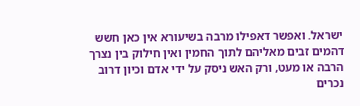ישראל. ואפשר דאפילו מרבה בשיעורא אין כאן חשש דהמים זבים מאליהם לתוך החמין ואין חילוק בין נצרך הרבה או מעט, ורק האש ניסק על ידי אדם וכיון דרוב נכרים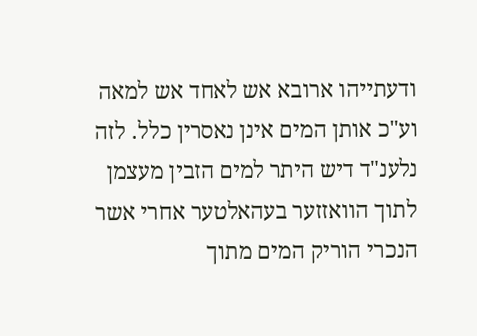ודעתייהו ארובא אש לאחד אש למאה וע"כ אותן המים אינן נאסרין כלל. לזה נלענ"ד דיש היתר למים הזבין מעצמן לתוך הוואזזער בעהאלטער אחרי אשר הנכרי הוריק המים מתוך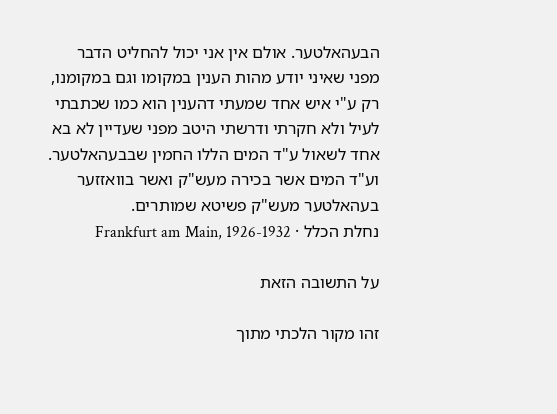הבעהאלטער. אולם אין אני יכול להחליט הדבר מפני שאיני יודע מהות הענין במקומו וגם במקומנו, רק ע"י איש אחד שמעתי דהענין הוא כמו שכתבתי לעיל ולא חקרתי ודרשתי היטב מפני שעדיין לא בא אחד לשאול ע"ד המים הללו החמין שבבעהאלטער. וע"ד המים אשר בכירה מעש"ק ואשר בוואזזער בעהאלטער מעש"ק פשיטא שמותרים.
נחלת הכלל · Frankfurt am Main, 1926-1932

על התשובה הזאת

זהו מקור הלכתי מתוך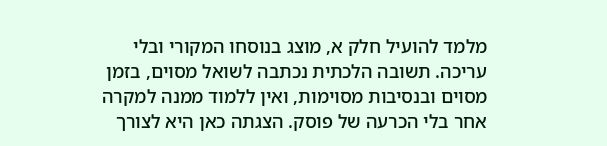מלמד להועיל חלק א, מוצג בנוסחו המקורי ובלי עריכה. תשובה הלכתית נכתבה לשואל מסוים, בזמן מסוים ובנסיבות מסוימות, ואין ללמוד ממנה למקרה אחר בלי הכרעה של פוסק. הצגתה כאן היא לצורך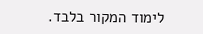לימוד המקור בלבד.